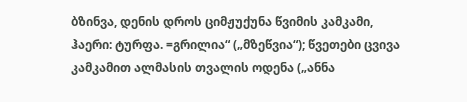ბზინვა, დენის დროს ციმჟუქუნა წვიმის კამკამი, ჰაერი: ტურფა. =გრილია“ („მზეწვია“); წვეთები ცვივა კამკამით ალმასის თვალის ოდენა („ანნა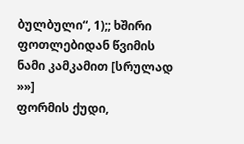ბულბული“, 1);; ხშირი ფოთლებიდან წვიმის ნამი კამკამით [სრულად »»]
ფორმის ქუდი,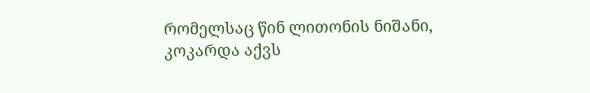რომელსაც წინ ლითონის ნიშანი, კოკარდა აქვს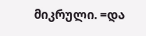მიკრული. =და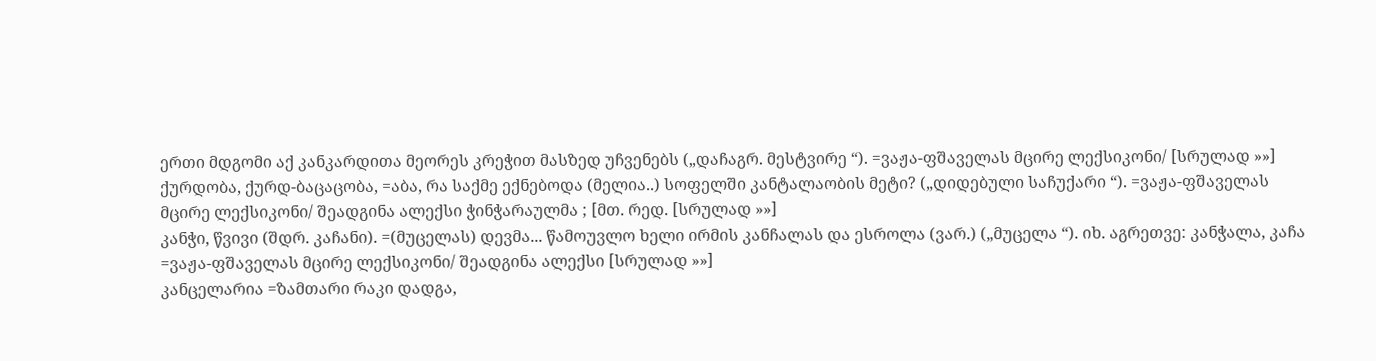ერთი მდგომი აქ კანკარდითა მეორეს კრეჭით მასზედ უჩვენებს („დაჩაგრ. მესტვირე “). =ვაჟა-ფშაველას მცირე ლექსიკონი/ [სრულად »»]
ქურდობა, ქურდ-ბაცაცობა, =აბა, რა საქმე ექნებოდა (მელია..) სოფელში კანტალაობის მეტი? („დიდებული საჩუქარი “). =ვაჟა-ფშაველას მცირე ლექსიკონი/ შეადგინა ალექსი ჭინჭარაულმა ; [მთ. რედ. [სრულად »»]
კანჭი, წვივი (შდრ. კაჩანი). =(მუცელას) დევმა... წამოუვლო ხელი ირმის კანჩალას და ესროლა (ვარ.) („მუცელა “). იხ. აგრეთვე: კანჭალა, კაჩა =ვაჟა-ფშაველას მცირე ლექსიკონი/ შეადგინა ალექსი [სრულად »»]
კანცელარია =ზამთარი რაკი დადგა,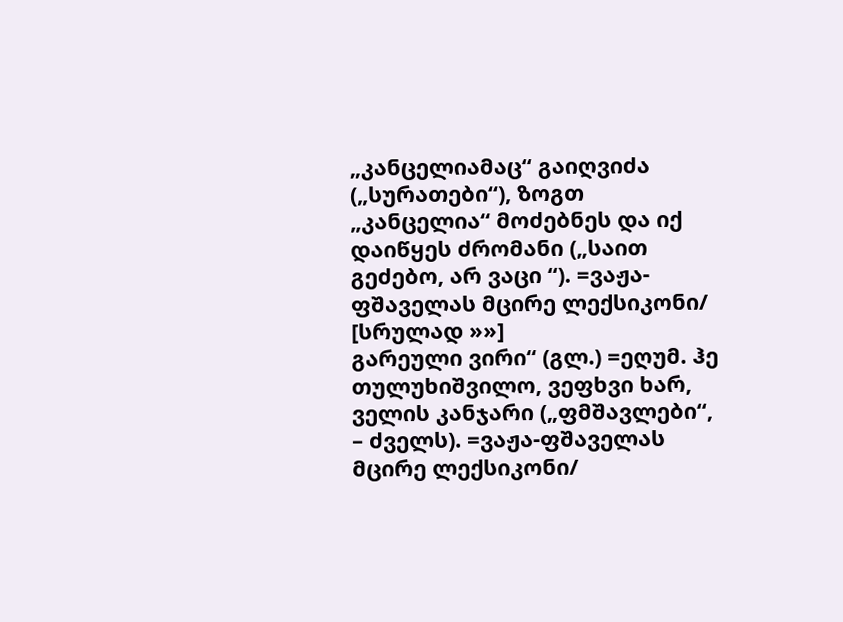„კანცელიამაც“ გაიღვიძა („სურათები“), ზოგთ „კანცელია“ მოძებნეს და იქ დაიწყეს ძრომანი („საით გეძებო, არ ვაცი “). =ვაჟა-ფშაველას მცირე ლექსიკონი/ [სრულად »»]
გარეული ვირი“ (გლ.) =ეღუმ. ჰე თულუხიშვილო, ვეფხვი ხარ, ველის კანჯარი („ფმშავლები“, – ძველს). =ვაჟა-ფშაველას მცირე ლექსიკონი/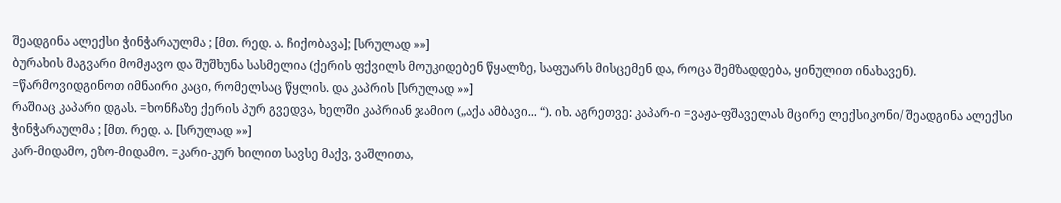შეადგინა ალექსი ჭინჭარაულმა ; [მთ. რედ. ა. ჩიქობავა]; [სრულად »»]
ბურახის მაგვარი მომჟავო და შუშხუნა სასმელია (ქერის ფქვილს მოუკიდებენ წყალზე, საფუარს მისცემენ და, როცა შემზადდება, ყინულით ინახავენ). =წარმოვიდგინოთ იმნაირი კაცი, რომელსაც წყლის. და კაპრის [სრულად »»]
რაშიაც კაპარი დგას. =ხონჩაზე ქერის პურ გვედვა, ხელში კაპრიან ჯამიო („აქა ამბავი... “). იხ. აგრეთვე: კაპარ-ი =ვაჟა-ფშაველას მცირე ლექსიკონი/ შეადგინა ალექსი ჭინჭარაულმა ; [მთ. რედ. ა. [სრულად »»]
კარ-მიდამო, ეზო-მიდამო. =კარი-კურ ხილით სავსე მაქვ, ვაშლითა,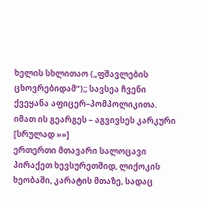ხელის სხლითაო („ფშავლების ცხოვრებიდამ“);; სავსეა ჩვენი ქვეყანა აფიცერ–პომპოლიკითა. იმათ ის გეარგეს – აგვივსეს კარკური [სრულად »»]
ერთერთი მთავარი სალოცავი პირაქეთ ხევსურეთშიდ, ლიქოკის ხეობაში, კარატის მთაზე, სადაც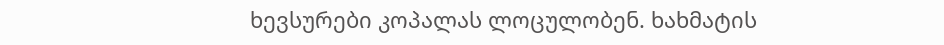ხევსურები კოპალას ლოცულობენ. ხახმატის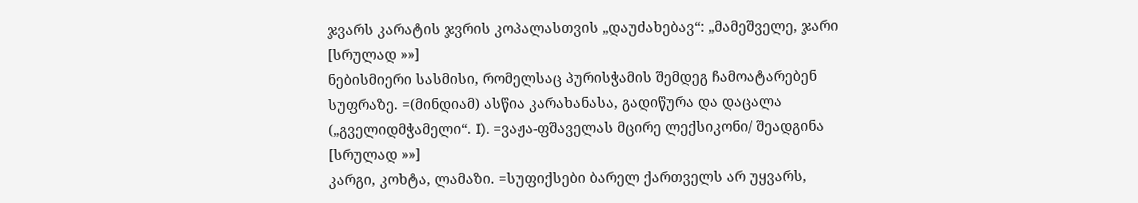ჯვარს კარატის ჯვრის კოპალასთვის „დაუძახებავ“: „მამეშველე, ჯარი [სრულად »»]
ნებისმიერი სასმისი, რომელსაც პურისჭამის შემდეგ ჩამოატარებენ სუფრაზე. =(მინდიამ) ასწია კარახანასა, გადიწურა და დაცალა („გველიდმჭამელი“. I). =ვაჟა-ფშაველას მცირე ლექსიკონი/ შეადგინა [სრულად »»]
კარგი, კოხტა, ლამაზი. =სუფიქსები ბარელ ქართველს არ უყვარს,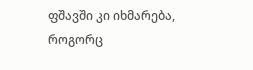ფშავში კი იხმარება, როგორც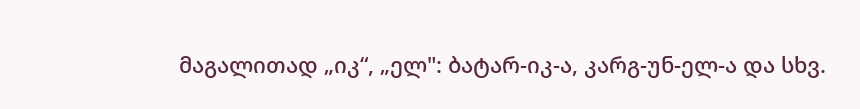მაგალითად „იკ“, „ელ": ბატარ-იკ-ა, კარგ-უნ-ელ-ა და სხვ.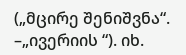(„მცირე შენიშვნა“. –„ივერიის “). იხ.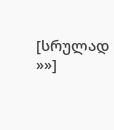[სრულად »»]